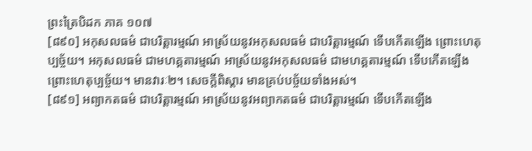ព្រះត្រៃបិដក ភាគ ១០៧
[៨៩០] អកុសលធម៌ ជាបរិត្តារម្មណ៍ អាស្រ័យនូវអកុសលធម៌ ជាបរិត្តារម្មណ៍ ទើបកើតឡើង ព្រោះហេតុប្បច្ច័យ។ អកុសលធម៌ ជាមហគ្គតារម្មណ៍ អាស្រ័យនូវអកុសលធម៌ ជាមហគ្គតារម្មណ៍ ទើបកើតឡើង ព្រោះហេតុប្បច្ច័យ។ មានវារៈ២។ សេចក្តីពិស្តារ មានគ្រប់បច្ច័យទាំងអស់។
[៨៩១] អព្យាកតធម៌ ជាបរិត្តារម្មណ៍ អាស្រ័យនូវអព្យាកតធម៌ ជាបរិត្តារម្មណ៍ ទើបកើតឡើង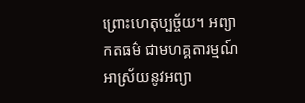ព្រោះហេតុប្បច្ច័យ។ អព្យាកតធម៌ ជាមហគ្គតារម្មណ៍ អាស្រ័យនូវអព្យា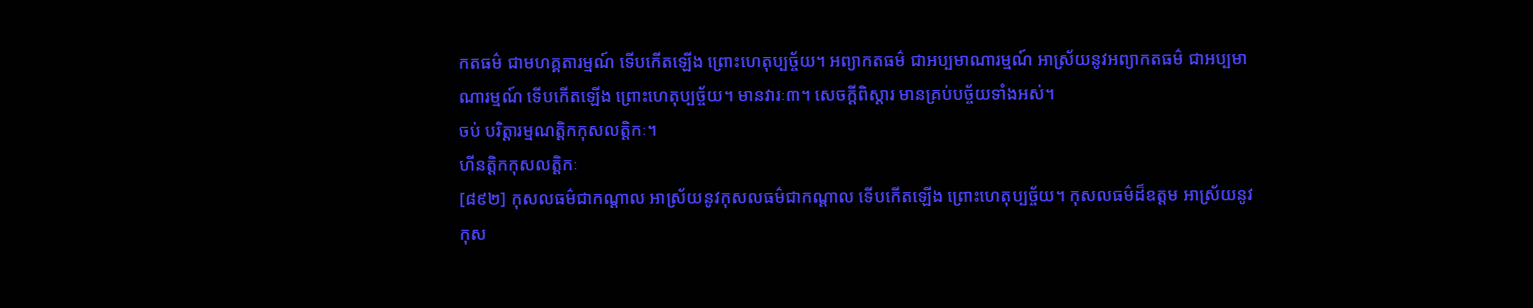កតធម៌ ជាមហគ្គតារម្មណ៍ ទើបកើតឡើង ព្រោះហេតុប្បច្ច័យ។ អព្យាកតធម៌ ជាអប្បមាណារម្មណ៍ អាស្រ័យនូវអព្យាកតធម៌ ជាអប្បមាណារម្មណ៍ ទើបកើតឡើង ព្រោះហេតុប្បច្ច័យ។ មានវារៈ៣។ សេចក្តីពិស្តារ មានគ្រប់បច្ច័យទាំងអស់។
ចប់ បរិត្តារម្មណត្តិកកុសលត្តិកៈ។
ហីនត្តិកកុសលត្តិកៈ
[៨៩២] កុសលធម៌ជាកណ្តាល អាស្រ័យនូវកុសលធម៌ជាកណ្តាល ទើបកើតឡើង ព្រោះហេតុប្បច្ច័យ។ កុសលធម៌ដ៏ឧត្តម អាស្រ័យនូវកុស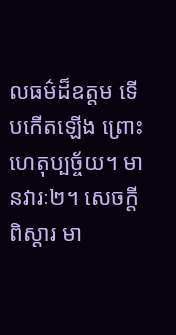លធម៌ដ៏ឧត្តម ទើបកើតឡើង ព្រោះហេតុប្បច្ច័យ។ មានវារៈ២។ សេចក្តីពិស្តារ មា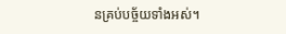នគ្រប់បច្ច័យទាំងអស់។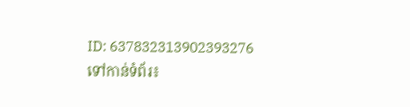ID: 637832313902393276
ទៅកាន់ទំព័រ៖